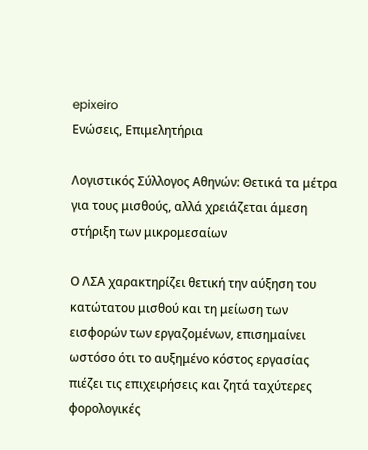epixeiro
Ενώσεις, Επιμελητήρια

Λογιστικός Σύλλογος Αθηνών: Θετικά τα μέτρα για τους μισθούς, αλλά χρειάζεται άμεση στήριξη των μικρομεσαίων

Ο ΛΣΑ χαρακτηρίζει θετική την αύξηση του κατώτατου μισθού και τη μείωση των εισφορών των εργαζομένων, επισημαίνει ωστόσο ότι το αυξημένο κόστος εργασίας πιέζει τις επιχειρήσεις και ζητά ταχύτερες φορολογικές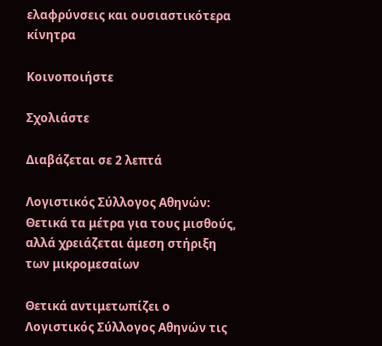ελαφρύνσεις και ουσιαστικότερα κίνητρα

Κοινοποιήστε

Σχολιάστε

Διαβάζεται σε 2 λεπτά

Λογιστικός Σύλλογος Αθηνών: Θετικά τα μέτρα για τους μισθούς, αλλά χρειάζεται άμεση στήριξη των μικρομεσαίων

Θετικά αντιμετωπίζει ο Λογιστικός Σύλλογος Αθηνών τις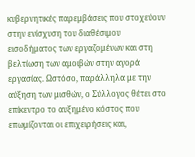κυβερνητικές παρεμβάσεις που στοχεύουν στην ενίσχυση του διαθέσιμου εισοδήματος των εργαζομένων και στη βελτίωση των αμοιβών στην αγορά εργασίας. Ωστόσο, παράλληλα με την αύξηση των μισθών, ο Σύλλογος θέτει στο επίκεντρο το αυξημένο κόστος που επωμίζονται οι επιχειρήσεις και,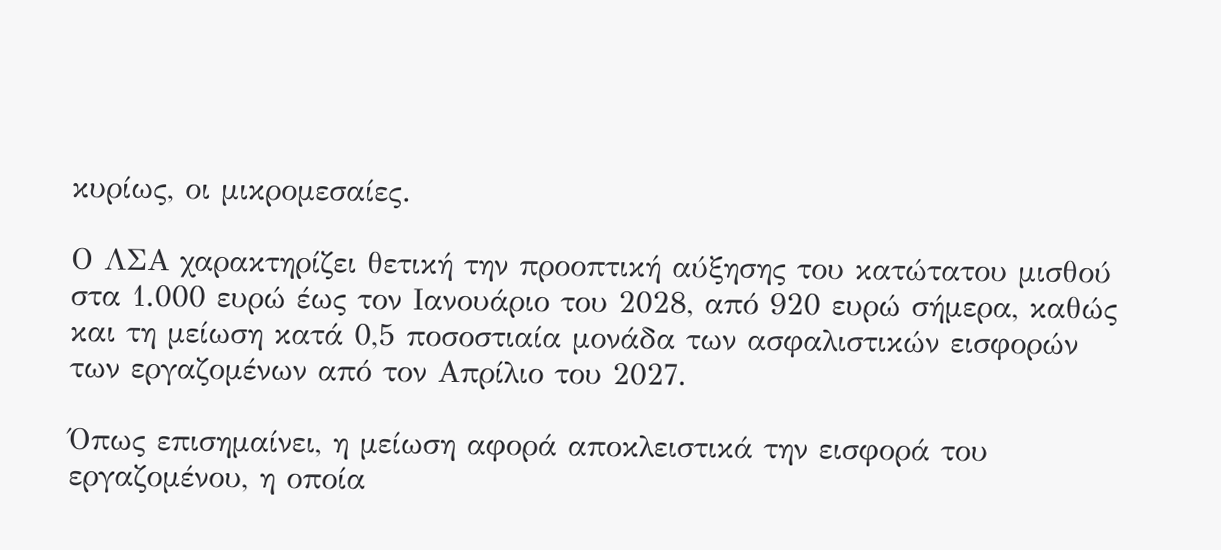κυρίως, οι μικρομεσαίες.

Ο ΛΣΑ χαρακτηρίζει θετική την προοπτική αύξησης του κατώτατου μισθού στα 1.000 ευρώ έως τον Ιανουάριο του 2028, από 920 ευρώ σήμερα, καθώς και τη μείωση κατά 0,5 ποσοστιαία μονάδα των ασφαλιστικών εισφορών των εργαζομένων από τον Απρίλιο του 2027.

Όπως επισημαίνει, η μείωση αφορά αποκλειστικά την εισφορά του εργαζομένου, η οποία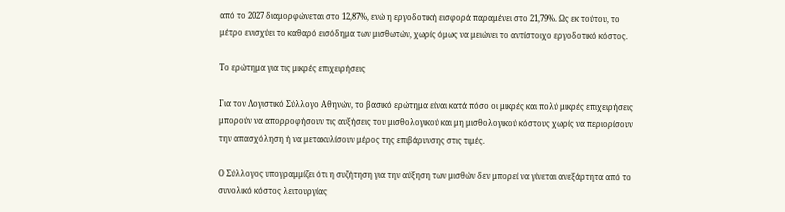από το 2027 διαμορφώνεται στο 12,87%, ενώ η εργοδοτική εισφορά παραμένει στο 21,79%. Ως εκ τούτου, το μέτρο ενισχύει το καθαρό εισόδημα των μισθωτών, χωρίς όμως να μειώνει το αντίστοιχο εργοδοτικό κόστος.

Το ερώτημα για τις μικρές επιχειρήσεις

Για τον Λογιστικό Σύλλογο Αθηνών, το βασικό ερώτημα είναι κατά πόσο οι μικρές και πολύ μικρές επιχειρήσεις μπορούν να απορροφήσουν τις αυξήσεις του μισθολογικού και μη μισθολογικού κόστους χωρίς να περιορίσουν την απασχόληση ή να μετακυλίσουν μέρος της επιβάρυνσης στις τιμές.

Ο Σύλλογος υπογραμμίζει ότι η συζήτηση για την αύξηση των μισθών δεν μπορεί να γίνεται ανεξάρτητα από το συνολικό κόστος λειτουργίας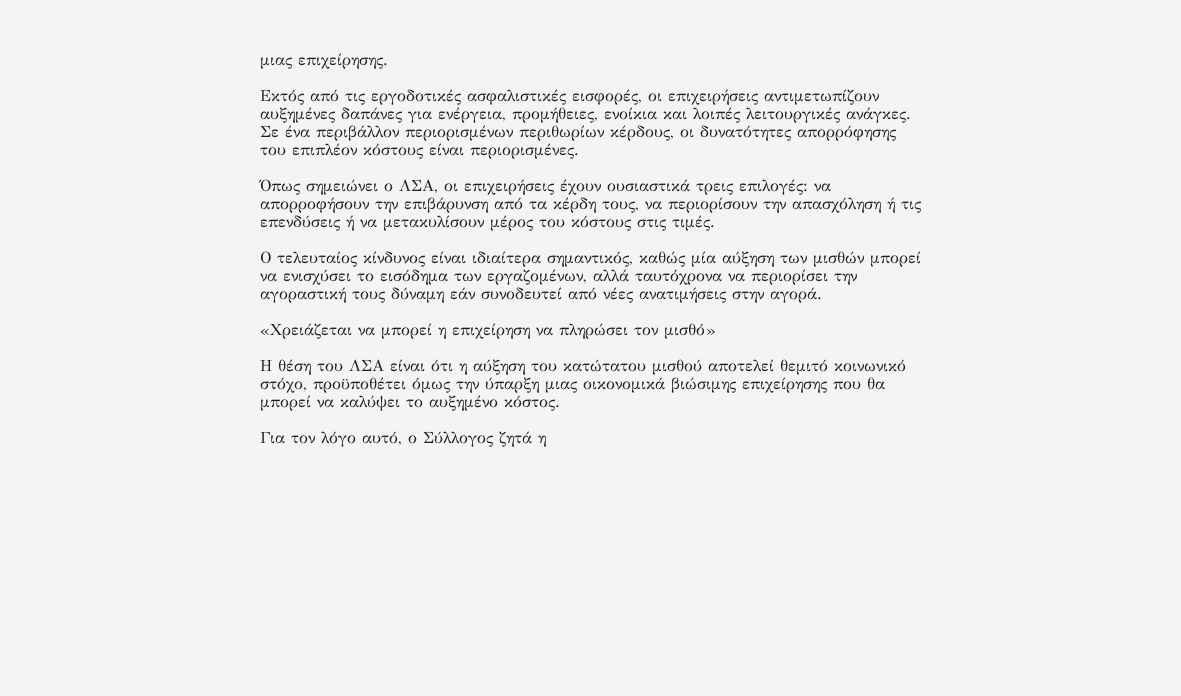μιας επιχείρησης.

Εκτός από τις εργοδοτικές ασφαλιστικές εισφορές, οι επιχειρήσεις αντιμετωπίζουν αυξημένες δαπάνες για ενέργεια, προμήθειες, ενοίκια και λοιπές λειτουργικές ανάγκες. Σε ένα περιβάλλον περιορισμένων περιθωρίων κέρδους, οι δυνατότητες απορρόφησης του επιπλέον κόστους είναι περιορισμένες.

Όπως σημειώνει ο ΛΣΑ, οι επιχειρήσεις έχουν ουσιαστικά τρεις επιλογές: να απορροφήσουν την επιβάρυνση από τα κέρδη τους, να περιορίσουν την απασχόληση ή τις επενδύσεις ή να μετακυλίσουν μέρος του κόστους στις τιμές.

Ο τελευταίος κίνδυνος είναι ιδιαίτερα σημαντικός, καθώς μία αύξηση των μισθών μπορεί να ενισχύσει το εισόδημα των εργαζομένων, αλλά ταυτόχρονα να περιορίσει την αγοραστική τους δύναμη εάν συνοδευτεί από νέες ανατιμήσεις στην αγορά.

«Χρειάζεται να μπορεί η επιχείρηση να πληρώσει τον μισθό»

Η θέση του ΛΣΑ είναι ότι η αύξηση του κατώτατου μισθού αποτελεί θεμιτό κοινωνικό στόχο, προϋποθέτει όμως την ύπαρξη μιας οικονομικά βιώσιμης επιχείρησης που θα μπορεί να καλύψει το αυξημένο κόστος.

Για τον λόγο αυτό, ο Σύλλογος ζητά η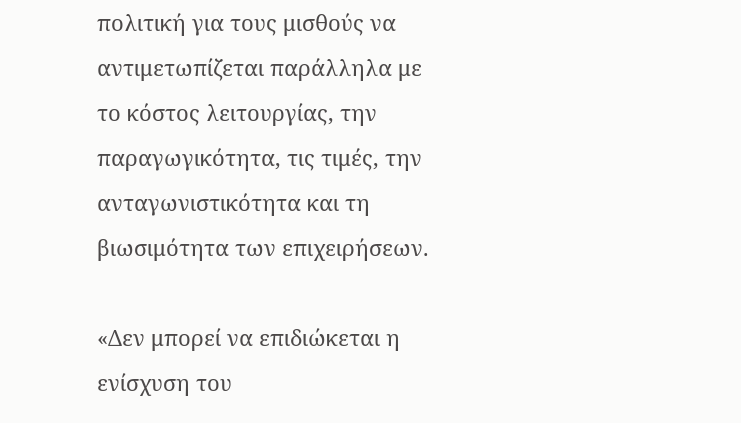πολιτική για τους μισθούς να αντιμετωπίζεται παράλληλα με το κόστος λειτουργίας, την παραγωγικότητα, τις τιμές, την ανταγωνιστικότητα και τη βιωσιμότητα των επιχειρήσεων.

«Δεν μπορεί να επιδιώκεται η ενίσχυση του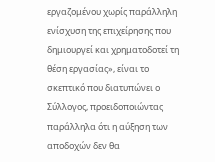εργαζομένου χωρίς παράλληλη ενίσχυση της επιχείρησης που δημιουργεί και χρηματοδοτεί τη θέση εργασίας», είναι το σκεπτικό που διατυπώνει ο Σύλλογος, προειδοποιώντας παράλληλα ότι η αύξηση των αποδοχών δεν θα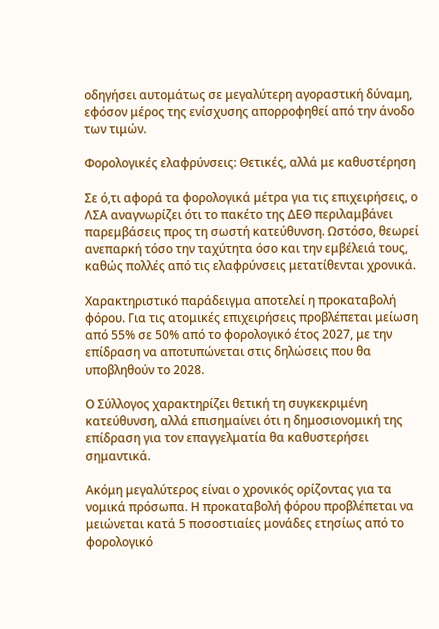οδηγήσει αυτομάτως σε μεγαλύτερη αγοραστική δύναμη, εφόσον μέρος της ενίσχυσης απορροφηθεί από την άνοδο των τιμών.

Φορολογικές ελαφρύνσεις: Θετικές, αλλά με καθυστέρηση

Σε ό,τι αφορά τα φορολογικά μέτρα για τις επιχειρήσεις, ο ΛΣΑ αναγνωρίζει ότι το πακέτο της ΔΕΘ περιλαμβάνει παρεμβάσεις προς τη σωστή κατεύθυνση. Ωστόσο, θεωρεί ανεπαρκή τόσο την ταχύτητα όσο και την εμβέλειά τους, καθώς πολλές από τις ελαφρύνσεις μετατίθενται χρονικά.

Χαρακτηριστικό παράδειγμα αποτελεί η προκαταβολή φόρου. Για τις ατομικές επιχειρήσεις προβλέπεται μείωση από 55% σε 50% από το φορολογικό έτος 2027, με την επίδραση να αποτυπώνεται στις δηλώσεις που θα υποβληθούν το 2028.

Ο Σύλλογος χαρακτηρίζει θετική τη συγκεκριμένη κατεύθυνση, αλλά επισημαίνει ότι η δημοσιονομική της επίδραση για τον επαγγελματία θα καθυστερήσει σημαντικά.

Ακόμη μεγαλύτερος είναι ο χρονικός ορίζοντας για τα νομικά πρόσωπα. Η προκαταβολή φόρου προβλέπεται να μειώνεται κατά 5 ποσοστιαίες μονάδες ετησίως από το φορολογικό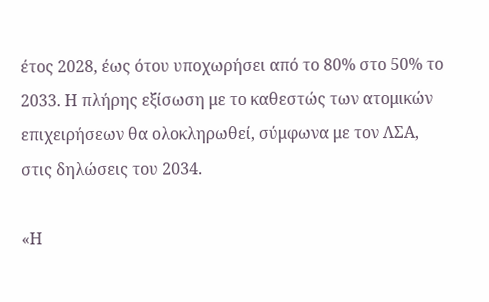έτος 2028, έως ότου υποχωρήσει από το 80% στο 50% το 2033. Η πλήρης εξίσωση με το καθεστώς των ατομικών επιχειρήσεων θα ολοκληρωθεί, σύμφωνα με τον ΛΣΑ, στις δηλώσεις του 2034.

«Η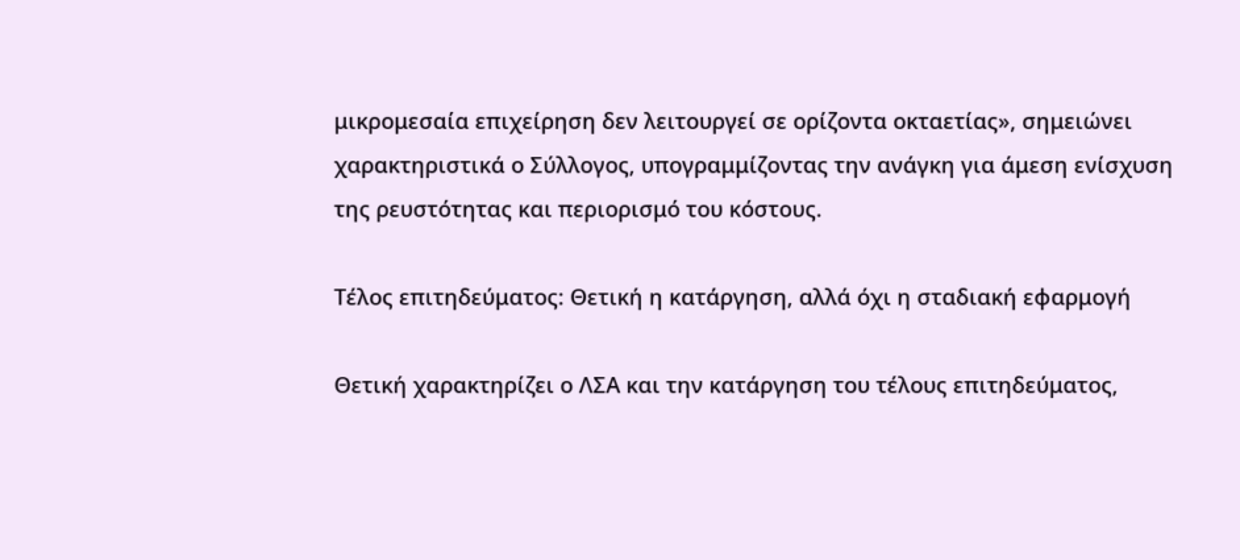μικρομεσαία επιχείρηση δεν λειτουργεί σε ορίζοντα οκταετίας», σημειώνει χαρακτηριστικά ο Σύλλογος, υπογραμμίζοντας την ανάγκη για άμεση ενίσχυση της ρευστότητας και περιορισμό του κόστους.

Τέλος επιτηδεύματος: Θετική η κατάργηση, αλλά όχι η σταδιακή εφαρμογή

Θετική χαρακτηρίζει ο ΛΣΑ και την κατάργηση του τέλους επιτηδεύματος,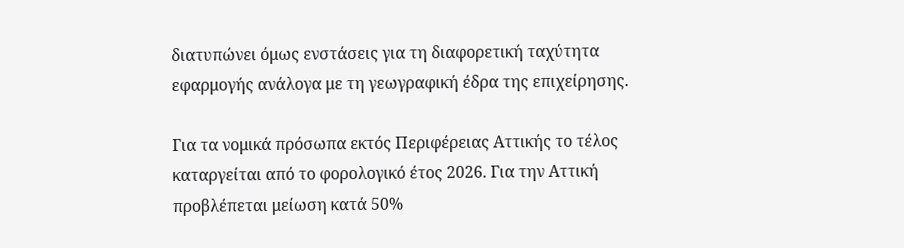διατυπώνει όμως ενστάσεις για τη διαφορετική ταχύτητα εφαρμογής ανάλογα με τη γεωγραφική έδρα της επιχείρησης.

Για τα νομικά πρόσωπα εκτός Περιφέρειας Αττικής το τέλος καταργείται από το φορολογικό έτος 2026. Για την Αττική προβλέπεται μείωση κατά 50%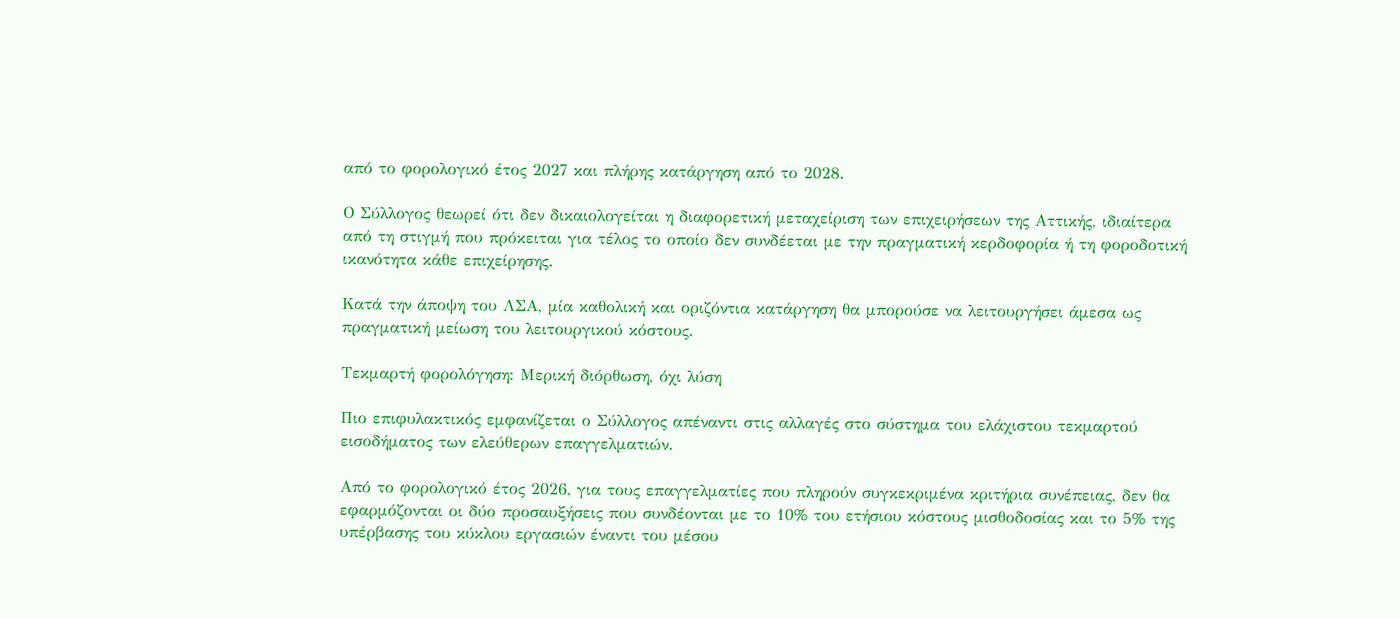από το φορολογικό έτος 2027 και πλήρης κατάργηση από το 2028.

Ο Σύλλογος θεωρεί ότι δεν δικαιολογείται η διαφορετική μεταχείριση των επιχειρήσεων της Αττικής, ιδιαίτερα από τη στιγμή που πρόκειται για τέλος το οποίο δεν συνδέεται με την πραγματική κερδοφορία ή τη φοροδοτική ικανότητα κάθε επιχείρησης.

Κατά την άποψη του ΛΣΑ, μία καθολική και οριζόντια κατάργηση θα μπορούσε να λειτουργήσει άμεσα ως πραγματική μείωση του λειτουργικού κόστους.

Τεκμαρτή φορολόγηση: Μερική διόρθωση, όχι λύση

Πιο επιφυλακτικός εμφανίζεται ο Σύλλογος απέναντι στις αλλαγές στο σύστημα του ελάχιστου τεκμαρτού εισοδήματος των ελεύθερων επαγγελματιών.

Από το φορολογικό έτος 2026, για τους επαγγελματίες που πληρούν συγκεκριμένα κριτήρια συνέπειας, δεν θα εφαρμόζονται οι δύο προσαυξήσεις που συνδέονται με το 10% του ετήσιου κόστους μισθοδοσίας και το 5% της υπέρβασης του κύκλου εργασιών έναντι του μέσου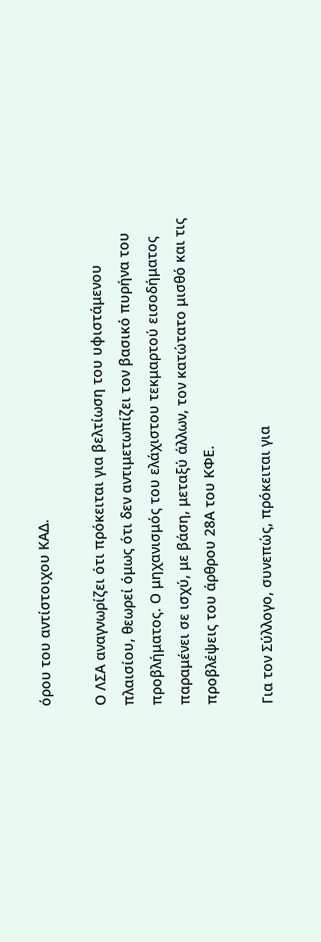όρου του αντίστοιχου ΚΑΔ.

Ο ΛΣΑ αναγνωρίζει ότι πρόκειται για βελτίωση του υφιστάμενου πλαισίου, θεωρεί όμως ότι δεν αντιμετωπίζει τον βασικό πυρήνα του προβλήματος. Ο μηχανισμός του ελάχιστου τεκμαρτού εισοδήματος παραμένει σε ισχύ, με βάση, μεταξύ άλλων, τον κατώτατο μισθό και τις προβλέψεις του άρθρου 28Α του ΚΦΕ.

Για τον Σύλλογο, συνεπώς, πρόκειται για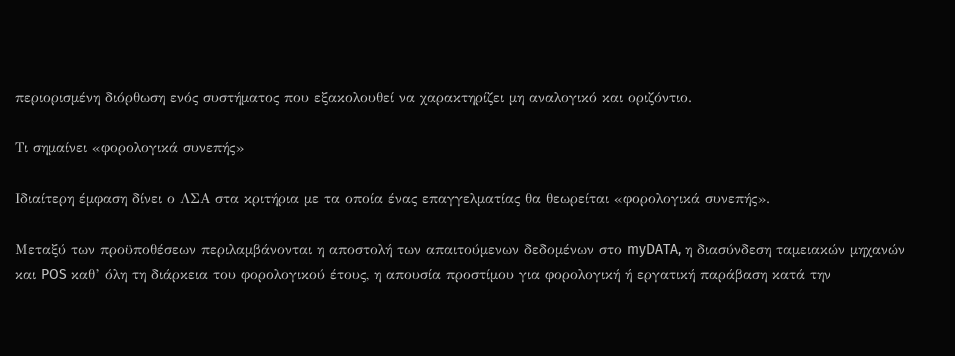περιορισμένη διόρθωση ενός συστήματος που εξακολουθεί να χαρακτηρίζει μη αναλογικό και οριζόντιο.

Τι σημαίνει «φορολογικά συνεπής»

Ιδιαίτερη έμφαση δίνει ο ΛΣΑ στα κριτήρια με τα οποία ένας επαγγελματίας θα θεωρείται «φορολογικά συνεπής».

Μεταξύ των προϋποθέσεων περιλαμβάνονται η αποστολή των απαιτούμενων δεδομένων στο myDATA, η διασύνδεση ταμειακών μηχανών και POS καθ’ όλη τη διάρκεια του φορολογικού έτους, η απουσία προστίμου για φορολογική ή εργατική παράβαση κατά την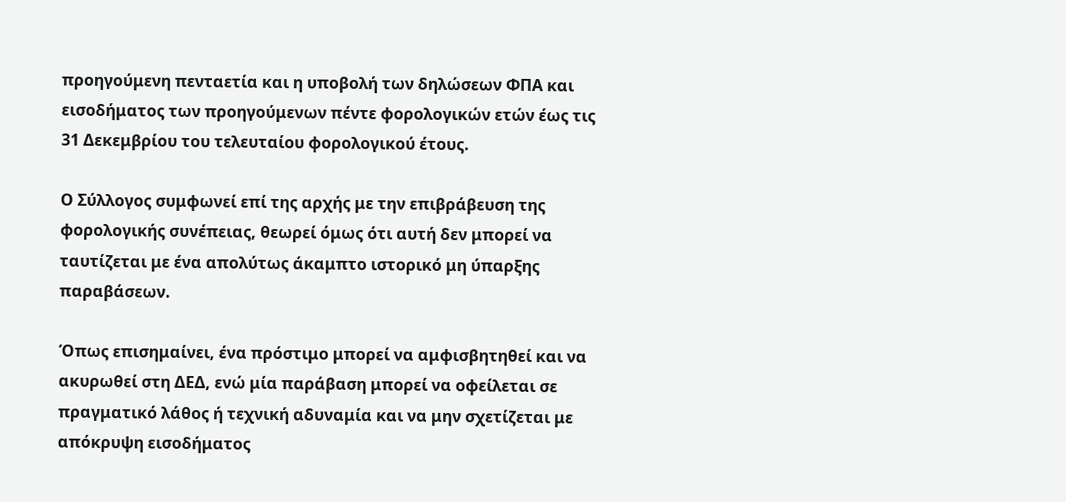προηγούμενη πενταετία και η υποβολή των δηλώσεων ΦΠΑ και εισοδήματος των προηγούμενων πέντε φορολογικών ετών έως τις 31 Δεκεμβρίου του τελευταίου φορολογικού έτους.

Ο Σύλλογος συμφωνεί επί της αρχής με την επιβράβευση της φορολογικής συνέπειας, θεωρεί όμως ότι αυτή δεν μπορεί να ταυτίζεται με ένα απολύτως άκαμπτο ιστορικό μη ύπαρξης παραβάσεων.

Όπως επισημαίνει, ένα πρόστιμο μπορεί να αμφισβητηθεί και να ακυρωθεί στη ΔΕΔ, ενώ μία παράβαση μπορεί να οφείλεται σε πραγματικό λάθος ή τεχνική αδυναμία και να μην σχετίζεται με απόκρυψη εισοδήματος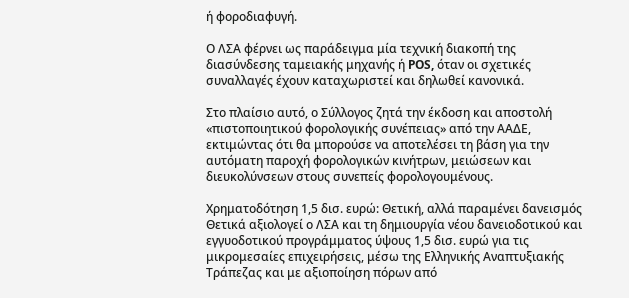ή φοροδιαφυγή.

Ο ΛΣΑ φέρνει ως παράδειγμα μία τεχνική διακοπή της διασύνδεσης ταμειακής μηχανής ή POS, όταν οι σχετικές συναλλαγές έχουν καταχωριστεί και δηλωθεί κανονικά.

Στο πλαίσιο αυτό, ο Σύλλογος ζητά την έκδοση και αποστολή «πιστοποιητικού φορολογικής συνέπειας» από την ΑΑΔΕ, εκτιμώντας ότι θα μπορούσε να αποτελέσει τη βάση για την αυτόματη παροχή φορολογικών κινήτρων, μειώσεων και διευκολύνσεων στους συνεπείς φορολογουμένους.

Χρηματοδότηση 1,5 δισ. ευρώ: Θετική, αλλά παραμένει δανεισμός
Θετικά αξιολογεί ο ΛΣΑ και τη δημιουργία νέου δανειοδοτικού και εγγυοδοτικού προγράμματος ύψους 1,5 δισ. ευρώ για τις μικρομεσαίες επιχειρήσεις, μέσω της Ελληνικής Αναπτυξιακής Τράπεζας και με αξιοποίηση πόρων από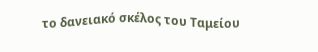το δανειακό σκέλος του Ταμείου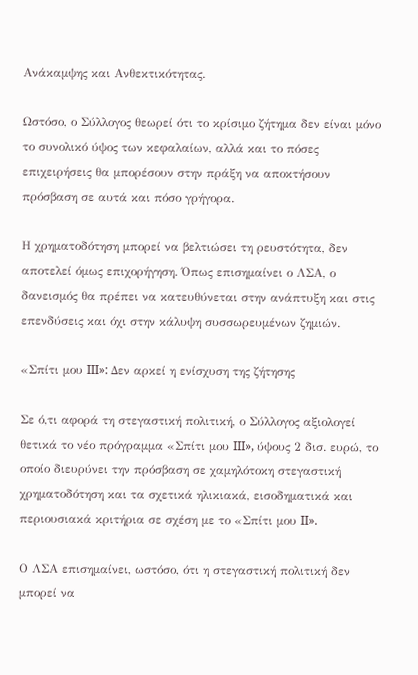Ανάκαμψης και Ανθεκτικότητας.

Ωστόσο, ο Σύλλογος θεωρεί ότι το κρίσιμο ζήτημα δεν είναι μόνο το συνολικό ύψος των κεφαλαίων, αλλά και το πόσες επιχειρήσεις θα μπορέσουν στην πράξη να αποκτήσουν πρόσβαση σε αυτά και πόσο γρήγορα.

Η χρηματοδότηση μπορεί να βελτιώσει τη ρευστότητα, δεν αποτελεί όμως επιχορήγηση. Όπως επισημαίνει ο ΛΣΑ, ο δανεισμός θα πρέπει να κατευθύνεται στην ανάπτυξη και στις επενδύσεις και όχι στην κάλυψη συσσωρευμένων ζημιών.

«Σπίτι μου III»: Δεν αρκεί η ενίσχυση της ζήτησης

Σε ό,τι αφορά τη στεγαστική πολιτική, ο Σύλλογος αξιολογεί θετικά το νέο πρόγραμμα «Σπίτι μου III», ύψους 2 δισ. ευρώ, το οποίο διευρύνει την πρόσβαση σε χαμηλότοκη στεγαστική χρηματοδότηση και τα σχετικά ηλικιακά, εισοδηματικά και περιουσιακά κριτήρια σε σχέση με το «Σπίτι μου II».

Ο ΛΣΑ επισημαίνει, ωστόσο, ότι η στεγαστική πολιτική δεν μπορεί να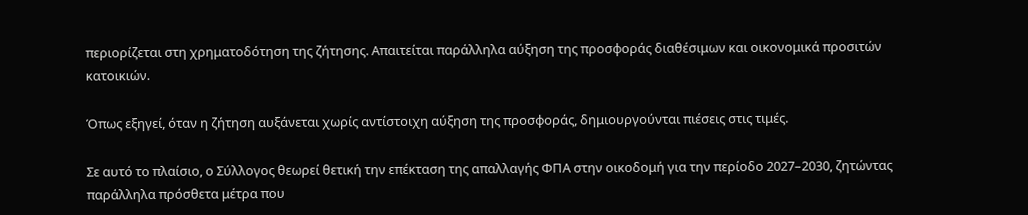περιορίζεται στη χρηματοδότηση της ζήτησης. Απαιτείται παράλληλα αύξηση της προσφοράς διαθέσιμων και οικονομικά προσιτών κατοικιών.

Όπως εξηγεί, όταν η ζήτηση αυξάνεται χωρίς αντίστοιχη αύξηση της προσφοράς, δημιουργούνται πιέσεις στις τιμές.

Σε αυτό το πλαίσιο, ο Σύλλογος θεωρεί θετική την επέκταση της απαλλαγής ΦΠΑ στην οικοδομή για την περίοδο 2027–2030, ζητώντας παράλληλα πρόσθετα μέτρα που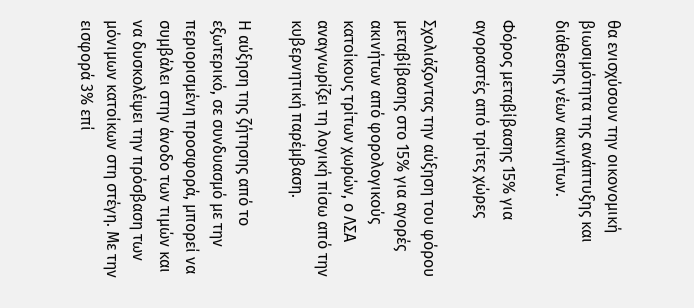θα ενισχύσουν την οικονομική βιωσιμότητα της ανάπτυξης και διάθεσης νέων ακινήτων.

Φόρος μεταβίβασης 15% για αγοραστές από τρίτες χώρες

Σχολιάζοντας την αύξηση του φόρου μεταβίβασης στο 15% για αγορές ακινήτων από φορολογικούς κατοίκους τρίτων χωρών, ο ΛΣΑ αναγνωρίζει τη λογική πίσω από την κυβερνητική παρέμβαση.

Η αύξηση της ζήτησης από το εξωτερικό, σε συνδυασμό με την περιορισμένη προσφορά, μπορεί να συμβάλει στην άνοδο των τιμών και να δυσκολέψει την πρόσβαση των μόνιμων κατοίκων στη στέγη. Με την εισφορά 3% επί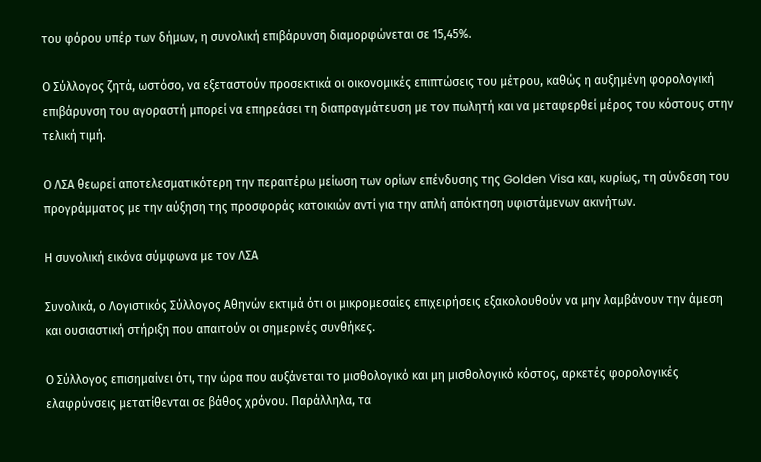του φόρου υπέρ των δήμων, η συνολική επιβάρυνση διαμορφώνεται σε 15,45%.

Ο Σύλλογος ζητά, ωστόσο, να εξεταστούν προσεκτικά οι οικονομικές επιπτώσεις του μέτρου, καθώς η αυξημένη φορολογική επιβάρυνση του αγοραστή μπορεί να επηρεάσει τη διαπραγμάτευση με τον πωλητή και να μεταφερθεί μέρος του κόστους στην τελική τιμή.

Ο ΛΣΑ θεωρεί αποτελεσματικότερη την περαιτέρω μείωση των ορίων επένδυσης της Golden Visa και, κυρίως, τη σύνδεση του προγράμματος με την αύξηση της προσφοράς κατοικιών αντί για την απλή απόκτηση υφιστάμενων ακινήτων.

Η συνολική εικόνα σύμφωνα με τον ΛΣΑ

Συνολικά, ο Λογιστικός Σύλλογος Αθηνών εκτιμά ότι οι μικρομεσαίες επιχειρήσεις εξακολουθούν να μην λαμβάνουν την άμεση και ουσιαστική στήριξη που απαιτούν οι σημερινές συνθήκες.

Ο Σύλλογος επισημαίνει ότι, την ώρα που αυξάνεται το μισθολογικό και μη μισθολογικό κόστος, αρκετές φορολογικές ελαφρύνσεις μετατίθενται σε βάθος χρόνου. Παράλληλα, τα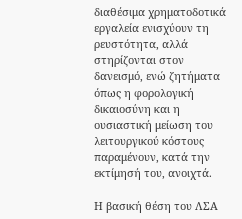διαθέσιμα χρηματοδοτικά εργαλεία ενισχύουν τη ρευστότητα, αλλά στηρίζονται στον δανεισμό, ενώ ζητήματα όπως η φορολογική δικαιοσύνη και η ουσιαστική μείωση του λειτουργικού κόστους παραμένουν, κατά την εκτίμησή του, ανοιχτά.

Η βασική θέση του ΛΣΑ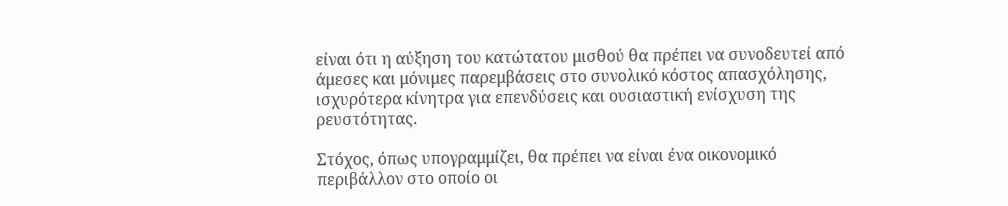είναι ότι η αύξηση του κατώτατου μισθού θα πρέπει να συνοδευτεί από άμεσες και μόνιμες παρεμβάσεις στο συνολικό κόστος απασχόλησης, ισχυρότερα κίνητρα για επενδύσεις και ουσιαστική ενίσχυση της ρευστότητας.

Στόχος, όπως υπογραμμίζει, θα πρέπει να είναι ένα οικονομικό περιβάλλον στο οποίο οι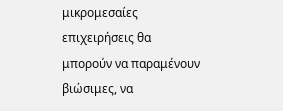μικρομεσαίες επιχειρήσεις θα μπορούν να παραμένουν βιώσιμες, να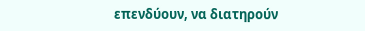επενδύουν, να διατηρούν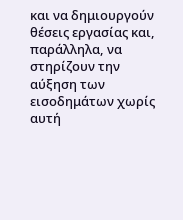και να δημιουργούν θέσεις εργασίας και, παράλληλα, να στηρίζουν την αύξηση των εισοδημάτων χωρίς αυτή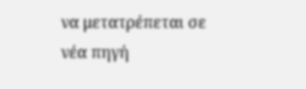να μετατρέπεται σε νέα πηγή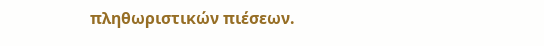πληθωριστικών πιέσεων.